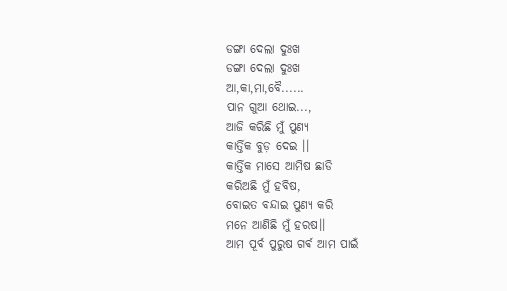ଡଙ୍ଗା ଦେଲା ଦୁଃଖ
ଡଙ୍ଗା ଦେଲା ଦୁଃଖ
ଆ,କା,ମା,ବୈ......
ପାନ ଗୁଆ ଥୋଇ...,
ଆଜି କରିଛି ମୁଁ ପୁଣ୍ୟ
କାର୍ତ୍ତିକ ବୁଡ଼ ଦେଇ ।।
କାର୍ତ୍ତିକ ମାସେ ଆମିଷ ଛାଡି
କରିଅଛି ମୁଁ ହବିଷ,
ବୋଇତ ବନ୍ଦାଇ ପୁଣ୍ୟ କରି
ମନେ ଆଣିଛି ମୁଁ ହରଷ।।
ଆମ ପୂର୍ବ ପୁରୁଷ ଗର୍ଵ ଆମ ପାଇଁ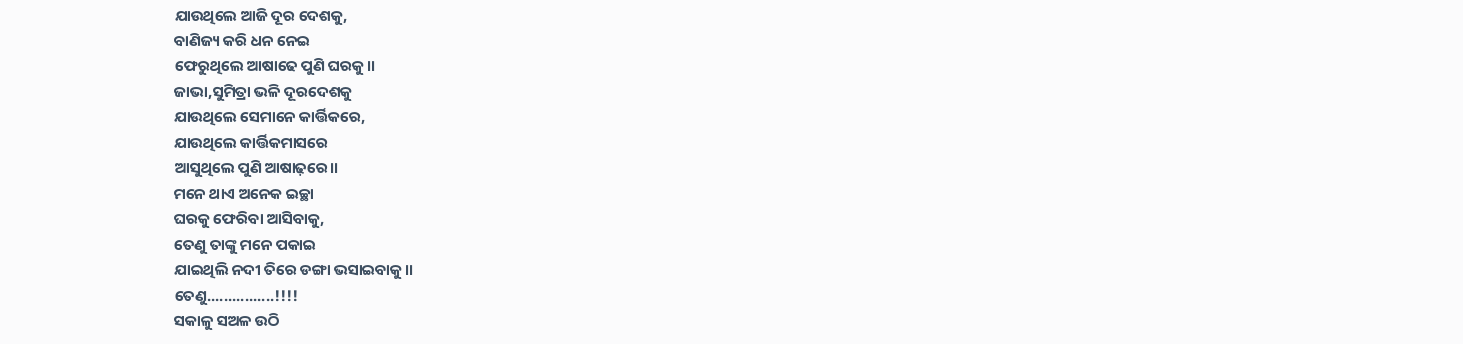ଯାଉଥିଲେ ଆଜି ଦୂର ଦେଶକୁ,
ବାଣିଜ୍ୟ କରି ଧନ ନେଇ
ଫେରୁଥିଲେ ଆଷାଢେ ପୁଣି ଘରକୁ।।
ଜାଭା,ସୁମିତ୍ରା ଭଳି ଦୂରଦେଶକୁ
ଯାଉଥିଲେ ସେମାନେ କାର୍ତ୍ତିକରେ,
ଯାଉଥିଲେ କାର୍ତ୍ତିକମାସରେ
ଆସୁଥିଲେ ପୁଣି ଆଷାଢ଼ରେ।।
ମନେ ଥାଏ ଅନେକ ଇଚ୍ଛା
ଘରକୁ ଫେରିବା ଆସିବାକୁ,
ତେଣୁ ତାଙ୍କୁ ମନେ ପକାଇ
ଯାଇଥିଲି ନଦୀ ତିରେ ଡଙ୍ଗା ଭସାଇବାକୁ।।
ତେଣୁ................!!!!
ସକାଳୁ ସଅଳ ଉଠି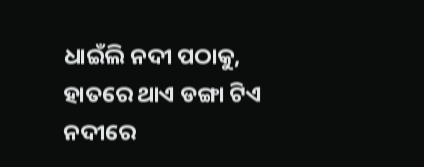ଧାଇଁଲି ନଦୀ ପଠାକୁ,
ହାତରେ ଥାଏ ଡଙ୍ଗା ଟିଏ
ନଦୀରେ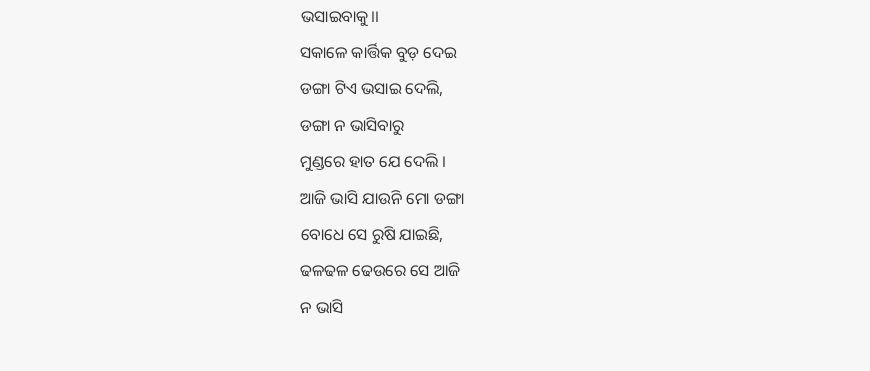ଭସାଇବାକୁ।।
ସକାଳେ କାର୍ତ୍ତିକ ବୁଡ଼ ଦେଇ
ଡଙ୍ଗା ଟିଏ ଭସାଇ ଦେଲି,
ଡଙ୍ଗା ନ ଭାସିବାରୁ
ମୁଣ୍ଡରେ ହାତ ଯେ ଦେଲି ।
ଆଜି ଭାସି ଯାଉନି ମୋ ଡଙ୍ଗା
ବୋଧେ ସେ ରୁଷି ଯାଇଛି,
ଢଳଢଳ ଢେଉରେ ସେ ଆଜି
ନ ଭାସି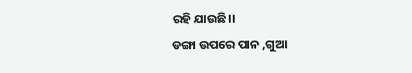ରହି ଯାଉଛି।।
ଡଙ୍ଗା ଉପରେ ପାନ ,ଗୁଆ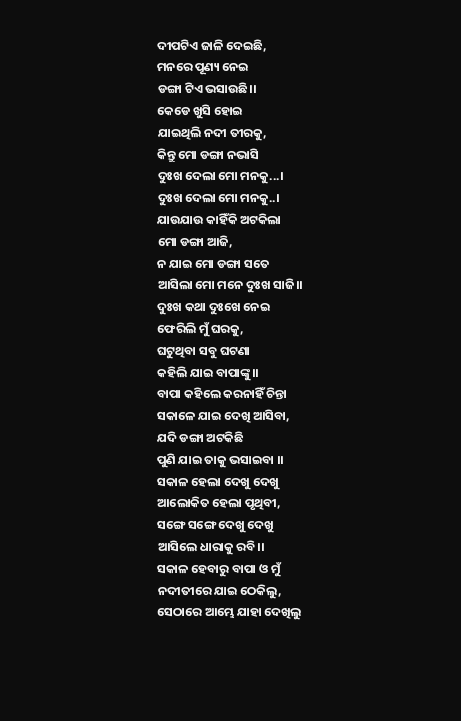ଦୀପଟିଏ ଜାଳି ଦେଇଛି,
ମନରେ ପୂଣ୍ୟ ନେଇ
ଡଙ୍ଗା ଟିଏ ଭସାଉଛି।।
କେଡେ ଖୁସି ହୋଇ
ଯାଇଥିଲି ନଦୀ ତୀରକୁ,
କିନ୍ତୁ ମୋ ଡଙ୍ଗା ନଭାସି
ଦୁଃଖ ଦେଲା ମୋ ମନକୁ...।
ଦୁଃଖ ଦେଲା ମୋ ମନକୁ..।
ଯାଉଯାଉ କାହିଁକି ଅଟକିଲା
ମୋ ଡଙ୍ଗା ଆଜି,
ନ ଯାଇ ମୋ ଡଙ୍ଗା ସତେ
ଆସିଲା ମୋ ମନେ ଦୁଃଖ ସାଜି।।
ଦୁଃଖ କଥା ଦୁଃଖେ ନେଇ
ଫେରିଲି ମୁଁ ଘରକୁ,
ଘଟୁଥିବା ସବୁ ଘଟଣା
କହିଲି ଯାଇ ବାପାଙ୍କୁ।।
ବାପା କହିଲେ କରନାହିଁ ଚିନ୍ତା
ସକାଳେ ଯାଇ ଦେଖି ଆସିବା,
ଯଦି ଡଙ୍ଗା ଅଟକିଛି
ପୁଣି ଯାଇ ତାକୁ ଭସାଇବା ।।
ସକାଳ ହେଲା ଦେଖୁ ଦେଖୁ
ଆଲୋକିତ ହେଲା ପୃଥିବୀ,
ସଙ୍ଗେ ସଙ୍ଗେ ଦେଖୁ ଦେଖୁ
ଆସିଲେ ଧାରାକୁ ରବି।।
ସକାଳ ହେବାରୁ ବାପା ଓ ମୁଁ
ନଦୀତୀରେ ଯାଇ ଠେକିଲୁ,
ସେଠାରେ ଆମ୍ଭେ ଯାହା ଦେଖିଲୁ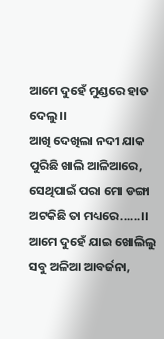ଆମେ ଦୁହେଁ ମୁଣ୍ଡରେ ହାତ ଦେଲୁ।।
ଆଖି ଦେଖିଲା ନଦୀ ଯାକ
ପୁରିଛି ଖାଲି ଆଳିଆରେ,
ସେଥିପାଇଁ ପରା ମୋ ଡଙ୍ଗା
ଅଟକିଛି ତା ମଧ୍ୟରେ......।।
ଆମେ ଦୁହେଁ ଯାଇ ଖୋଲିଲୁ
ସବୁ ଅଳିଆ ଆବର୍ଜନା,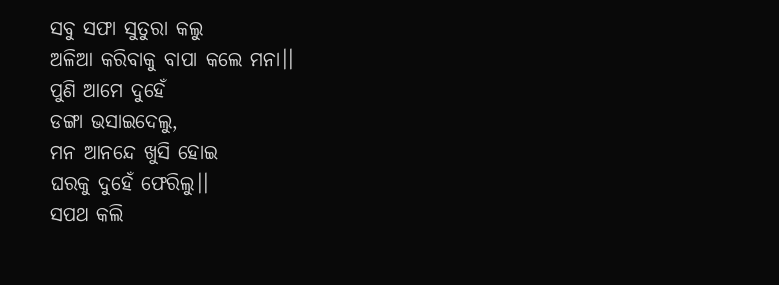ସବୁ ସଫା ସୁତୁରା କଲୁ
ଅଳିଆ କରିବାକୁ ବାପା କଲେ ମନା।।
ପୁଣି ଆମେ ଦୁହେଁ
ଡଙ୍ଗା ଭସାଇଦେଲୁ,
ମନ ଆନନ୍ଦେ ଖୁସି ହୋଇ
ଘରକୁ ଦୁହେଁ ଫେରିଲୁ।।
ସପଥ କଲି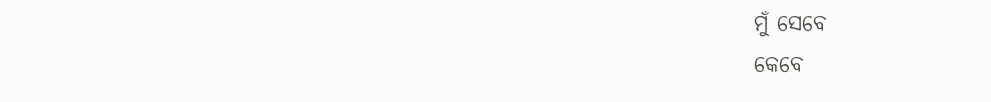ମୁଁ ସେବେ
କେବେ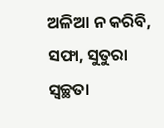ଅଳିଆ ନ କରିବି,
ସଫା, ସୁତୁରା ସ୍ୱଚ୍ଛତା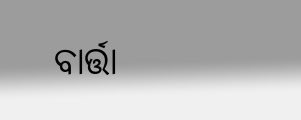ବାର୍ତ୍ତା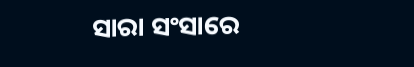ସାରା ସଂସାରେ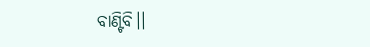ବାଣ୍ଟିବି।।